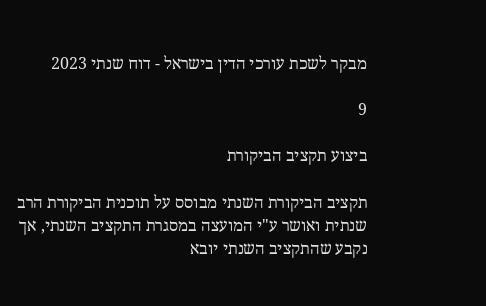מבקר לשכת עורכי הדין בישראל - דוח שנתי 2023

9

ביצוע תקציב הביקורת

תקציב הביקורת השנתי מבוסס על תוכנית הביקורת הרב שנתית ואושר ע"י המועצה במסגרת התקציב השנתי, אך נקבע שהתקציב השנתי יובא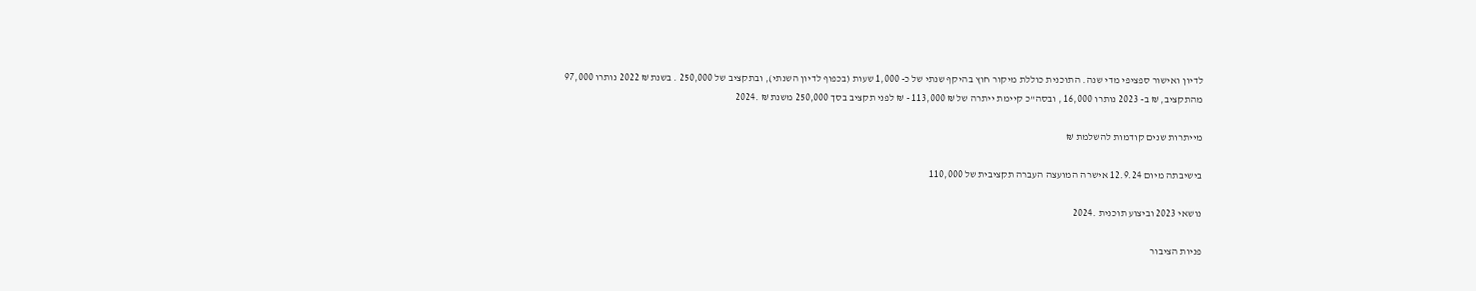לדיון ואישור ספציפי מדי שנה. התוכנית כוללת מיקור חוץ בהיקף שנתי של כ- 1,000 שעות (בכפוף לדיון השנתי), ובתקציב של 250,000 . בשנת ₪ 2022 נותרו 97,000 מהתקציב, ₪ ב- 2023 נותרו 16,000 , ובסה"כ קיימת ייתרה של ₪ 113,000 - ₪ לפני תקציב בסך 250,000 משנת ₪ .2024

מייתרות שנים קודמות להשלמת ₪

בישיבתה מיום 12.9.24 אישרה המועצה העברה תקציבית של 110,000

נושאי 2023 וביצוע תוכנית .2024

פניות הציבור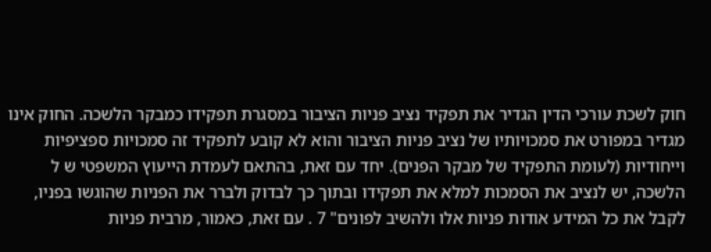חוק לשכת עורכי הדין הגדיר את תפקיד נציב פניות הציבור במסגרת תפקידו כמבקר הלשכה. החוק אינו מגדיר במפורט את סמכויותיו של נציב פניות הציבור והוא לא קובע לתפקיד זה סמכויות ספציפיות וייחודיות (לעומת התפקיד של מבקר הפנים). יחד עם זאת, בהתאם לעמדת הייעוץ המשפטי ש ל הלשכה, יש לנציב את הסמכות למלא את תפקידו ובתוך כך לבדוק ולברר את הפניות שהוגשו בפניו, לקבל את כל המידע אודות פניות אלו ולהשיב לפונים" 7 . עם זאת, כאמור, מרבית פניות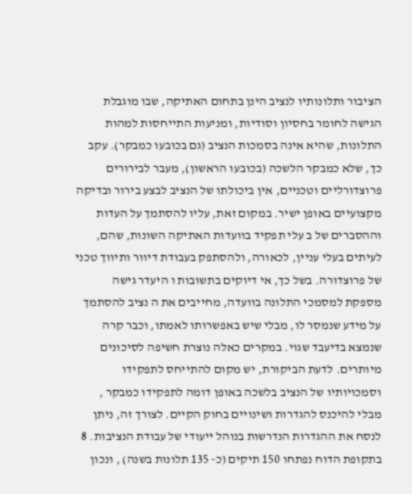הציבור ותלונותיו לנציב הינן בתחום האתיקה, שבו מוגבלת הגישה לחומר בחסיון וסודיות, ומניעות התייחסות למהות התלונות, שהיא אינה בסמכות הנציב (גם בכובעו כמבקר). עקב כך, שלא כמבקר הלשכה (בכובעו הראשון), מעבר לבירורים פרוצדורליים וטכניים, אין ביכולתו של הנציב לבצע בירור ובדיקה מקצועיים באופן ישיר. במקום זאת, עליו להסתמך על העדות וההסברים של ב עלי תפקיד בוועדות האתיקה השונות, שהם, לעיתים בעלי עניין, לכאורה, ולהסתפק בעבודת דיוור ותיווך טכני של פרוצדורה. בשל כך, אי דיוקים בתשובות ו היעדר גישה מספקת למסמכי התלונה בוועדה, מחייבים את ה נציב להסתמך על מידע שנמסר לו, מבלי שיש באפשרותו לאמתו, וכבר קרה שנמצא בדיעבד שגוי. במקרים כאלה נוצרת חשיפה לסיכונים מיותרים. לדעת הביקורת, יש מקום להתייחס לתפקידו וסמכויותיו של הנציב בלשכה באופן דומה לתפקידו כמבקר , מבלי להיכנס להגדרות ושינויים בחוק הקיים. לצורך זה, ניתן לנסח את ההגדרות הנדרשות בנוהל ייעודי של עבודת הנציבות. 8 בתקופת הדוח נפתחו 150 תיקים (כ- 135 תלונות בשנה) , ונכון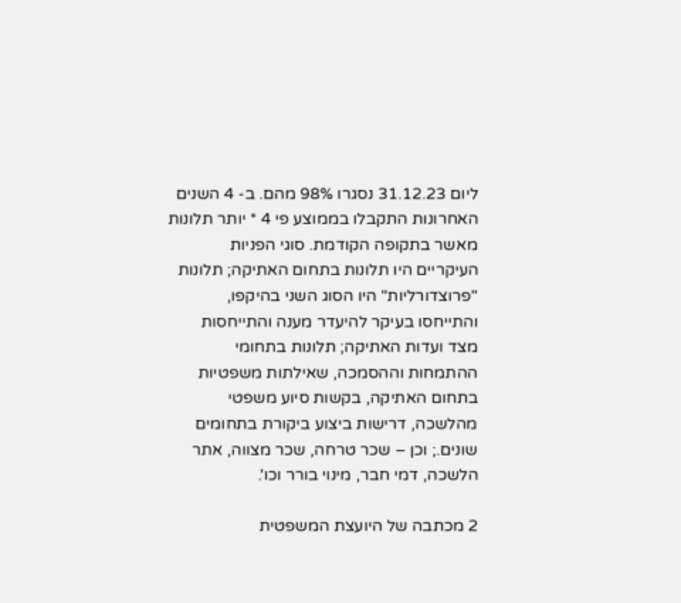ליום 31.12.23 נסגרו 98% מהם. ב- 4 השנים האחרונות התקבלו בממוצע פי 4 * יותר תלונות מאשר בתקופה הקודמת. סוגי הפניות העיקריים היו תלונות בתחום האתיקה; תלונות "פרוצדורליות" היו הסוג השני בהיקפו, והתייחסו בעיקר להיעדר מענה והתייחסות מצד ועדות האתיקה; תלונות בתחומי ההתמחות וההסמכה, שאילתות משפטיות בתחום האתיקה, בקשות סיוע משפטי מהלשכה, דרישות ביצוע ביקורת בתחומים שונים.; וכן – שכר טרחה, שכר מצווה, אתר הלשכה, דמי חבר, מינוי בורר וכו'.

2 מכתבה של היועצת המשפטית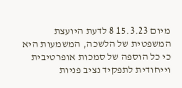מיום 15.3.23 8 לדעת היועצת המשפטית של הלשכה, המשמעות היא כי כל הוספה של סמכות אופרטיבית וייחודית לתפקיד נציב פניות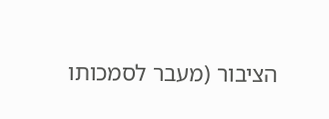הציבור (מעבר לסמכותו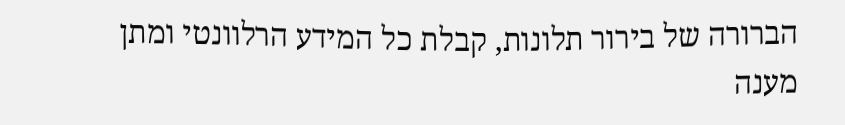הברורה של בירור תלונות, קבלת כל המידע הרלוונטי ומתן מענה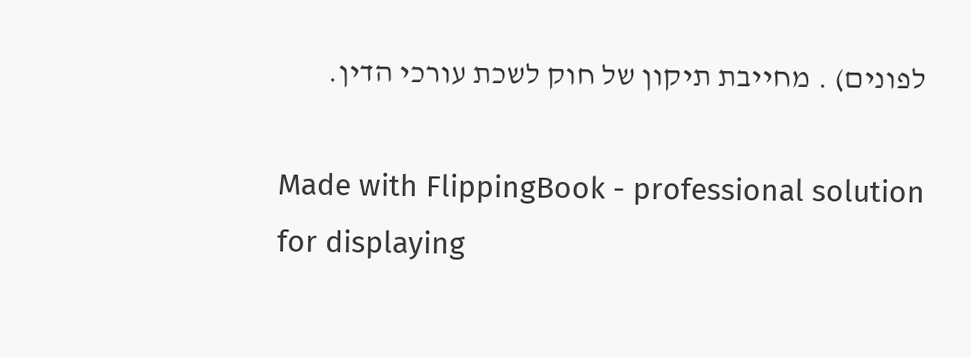לפונים) . מחייבת תיקון של חוק לשכת עורכי הדין.

Made with FlippingBook - professional solution for displaying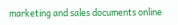marketing and sales documents online